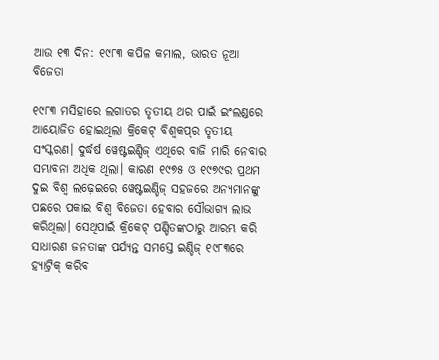ଆଉ ୧୩ ଦିନ: ୧୯୮୩ କପିଳ କମାଲ, ଭାରତ ନୂଆ ବିଜେତା

୧୯୮୩ ମସିହାରେ ଲଗାତର ତୃତୀୟ ଥର ପାଇଁ ଇଂଲଣ୍ଡରେ ଆୟୋଜିତ ହୋଇଥିଲା କ୍ରିକେଟ୍‍ ବିଶ୍ୱକପ୍‍ର ତୃତୀୟ ସଂସ୍କରଣ। ଦୁର୍ଦ୍ଧର୍ଷ ୱେଷ୍ଟଇଣ୍ଡିଜ୍‍ ଏଥିରେ ବାଜି ମାରି ନେବାର ସମ୍ଭାବନା ଅଧିକ ଥିଲା। କାରଣ ୧୯୭୫ ଓ ୧୯୭୯ର ପ୍ରଥମ ଦୁଇ ବିଶ୍ୱ ଲଢ଼େଇରେ ୱେଷ୍ଟଇଣ୍ଡିଜ୍ ସହଜରେ ଅନ୍ୟମାନଙ୍କୁ ପଛରେ ପକାଇ ବିଶ୍ୱ ବିଜେତା ହେବାର ସୌଭାଗ୍ୟ ଲାଭ କରିଥିଲା। ସେଥିପାଇଁ କ୍ରିକେଟ୍‍ ପଣ୍ଡିତଙ୍କଠାରୁ ଆରମ୍ଭ କରି ସାଧାରଣ ଜନତାଙ୍କ ପର୍ଯ୍ୟନ୍ତ ସମସ୍ତେ ଇଣ୍ଡିଜ୍ ୧୯୮୩ରେ ହ୍ୟାଟ୍ରିକ୍‍ କରିବ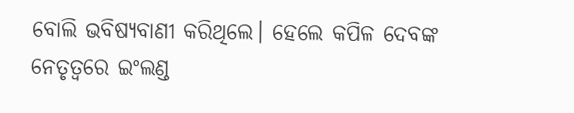ବୋଲି ଭବିଷ୍ୟବାଣୀ କରିଥିଲେ। ହେଲେ କପିଳ ଦେବଙ୍କ ନେତୃତ୍ୱରେ ଇଂଲଣ୍ଡ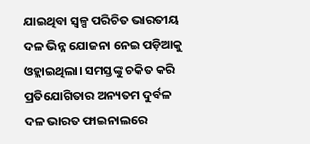ଯାଇଥିବା ସ୍ୱଳ୍ପ ପରିଚିତ ଭାରତୀୟ ଦଳ ଭିନ୍ନ ଯୋଜନା ନେଇ ପଡ଼ିଆକୁ ଓହ୍ଲାଇଥିଲା। ସମସ୍ତଙ୍କୁ ଚକିତ କରି ପ୍ରତିଯୋଗିତାର ଅନ୍ୟତମ ଦୁର୍ବଳ ଦଳ ଭାରତ ଫାଇନାଲରେ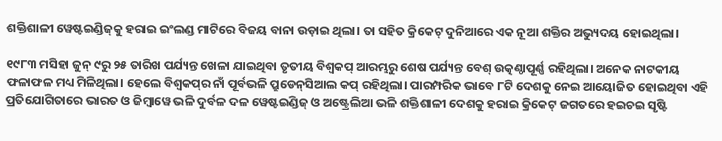ଶକ୍ତିଶାଳୀ ୱେଷ୍ଟଇଣ୍ଡିଜ୍‍କୁ ହରାଇ ଇଂଲଣ୍ଡ ମାଟିରେ ବିଜୟ ବାନା ଉଡ଼ାଇ ଥିଲା। ତା ସହିତ କ୍ରିକେଟ୍‍ ଦୁନିଆରେ ଏକ ନୂଆ ଶକ୍ତିର ଅଭ୍ୟୁଦୟ ହୋଇଥିଲା।

୧୯୮୩ ମସିହା ଜୁନ୍‍ ୯ରୁ ୨୫ ତାରିଖ ପର୍ଯ୍ୟନ୍ତ ଖେଳା ଯାଇଥିବା ତୃତୀୟ ବିଶ୍ୱକପ୍‍ ଆରମ୍ଭରୁ ଶେଷ ପର୍ଯ୍ୟନ୍ତ ବେଶ୍‍ ଉତ୍କଣ୍ଠାପୂର୍ଣ୍ଣ ରହିଥିଲା। ଅନେକ ନାଟକୀୟ ଫଳାଫଳ ମଧ୍ୟ ମିଳିଥିଲା। ହେଲେ ବିଶ୍ୱକପ୍‌ର ନାଁ ପୂର୍ବଭଳି ପ୍ରୁଡେନ୍‍ସିଆଲ କପ୍‍ ରହିଥିଲା। ପାରମ୍ପରିକ ଭାବେ ୮ଟି ଦେଶକୁ ନେଇ ଆୟୋଜିତ ହୋଇଥିବା ଏହି ପ୍ରତିଯୋଗିତାରେ ଭାରତ ଓ ଜିମ୍ୱାୱେ ଭଳି ଦୁର୍ବଳ ଦଳ ୱେଷ୍ଟଇଣ୍ଡିଜ୍ ଓ ଅଷ୍ଟ୍ରେଲିଆ ଭଳି ଶକ୍ତିଶାଳୀ ଦେଶକୁ ହରାଇ କ୍ରିକେଟ୍‍ ଜଗତରେ ହଇଚଇ ସୃଷ୍ଟି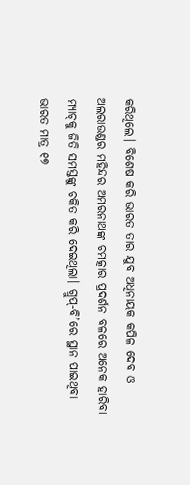କରିଥିଲେ। ବିଶେଷ କରି ଭାରତ ତାର ଯୁବ ଅଧିନାୟକ କପିଳ ଦେବ ଓ ଅଲରାଉଣ୍ଡର ମହିନ୍ଦର ଅମରନାଥଙ୍କ ଚମତ୍କାର ପ୍ରଦର୍ଶନ ବଳରେ ଅନେକ ହାରିବା ମ୍ୟାଚ୍‍କୁ ଜିତି ସମସ୍ତଙ୍କୁ ଚକିତ କରି ଦେଇଥିଲା। ଗ୍ରୁପ୍‍-ବି’ରେ ସ୍ଥାନ ପାଇଥିବା ଭାରତ ମାତ୍ର ୧୭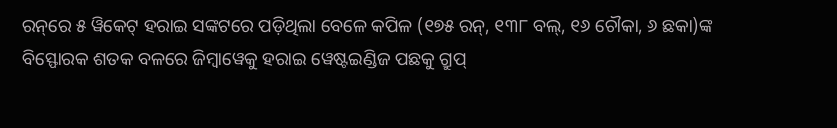ରନ୍‌ରେ ୫ ୱିକେଟ୍‍ ହରାଇ ସଙ୍କଟରେ ପଡ଼ିଥିଲା ବେଳେ କପିଳ (୧୭୫ ରନ୍, ୧୩୮ ବଲ୍‍, ୧୬ ଚୌକା, ୬ ଛକା)ଙ୍କ ବିସ୍ଫୋରକ ଶତକ ବଳରେ ଜିମ୍ୱାୱେକୁ ହରାଇ ୱେଷ୍ଟଇଣ୍ଡିଜ ପଛକୁ ଗ୍ରୁପ୍‍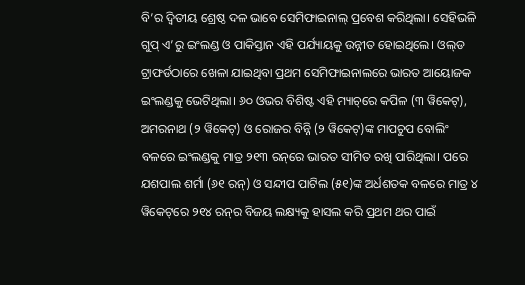ବି’ର ଦ୍ୱିତୀୟ ଶ୍ରେଷ୍ଠ ଦଳ ଭାବେ ସେମିଫାଇନାଲ୍‌ ପ୍ରବେଶ କରିଥିଲା। ସେହିଭଳି ଗୁପ୍‍ ଏ’ରୁ ଇଂଲଣ୍ଡ ଓ ପାକିସ୍ତାନ ଏହି ପର୍ଯ୍ୟାୟକୁ ଉନ୍ନୀତ ହୋଇଥିଲେ। ଓଲ୍‍ଡ ଟ୍ରାଫର୍ଡଠାରେ ଖେଳା ଯାଇଥିବା ପ୍ରଥମ ସେମିଫାଇନାଲରେ ଭାରତ ଆୟୋଜକ ଇଂଲଣ୍ଡକୁ ଭେଟିଥିଲା। ୬୦ ଓଭର ବିଶିଷ୍ଟ ଏହି ମ୍ୟାଚ୍‌ରେ କପିଳ (୩ ୱିକେଟ୍‍), ଅମରନାଥ (୨ ୱିକେଟ୍‍) ଓ ରୋଜର ବିନ୍ନି (୨ ୱିକେଟ୍‍)ଙ୍କ ମାପଚୁପ ବୋଲିଂ ବଳରେ ଇଂଲଣ୍ଡକୁ ମାତ୍ର ୨୧୩ ରନ୍‌ରେ ଭାରତ ସୀମିତ ରଖି ପାରିଥିଲା। ପରେ ଯଶପାଲ ଶର୍ମା (୬୧ ରନ୍‍) ଓ ସନ୍ଦୀପ ପାଟିଲ (୫୧)ଙ୍କ ଅର୍ଧଶତକ ବଳରେ ମାତ୍ର ୪ ୱିକେଟ୍‌ରେ ୨୧୪ ରନ୍‌ର ବିଜୟ ଲକ୍ଷ୍ୟକୁ ହାସଲ କରି ପ୍ରଥମ ଥର ପାଇଁ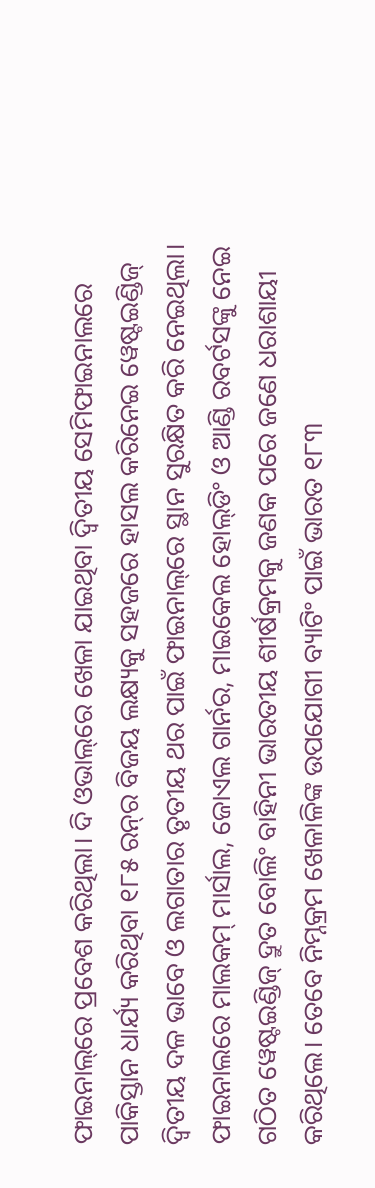ଫାଇନାଲ୍‌ରେ ପ୍ରବେଶ କରିଥିଲା। ଦି ଓଭାଲ୍‌ରେ ଖେଳା ଯାଇଥିବା ଦ୍ୱିତୀୟ ସେମିଫାଇନାଲରେ ପାକିସ୍ତାନ ଧାର୍ଯ୍ୟ କରିଥିବା ୧୮୫ ରନ୍‍ର ବିଜୟ ଲକ୍ଷ୍ୟକୁ ସହଜରେ ହାସଲ କରିନେଇ ୱେଷ୍ଟଇଣ୍ଡିଜ୍‍ ଦ୍ୱିତୀୟ ଦଳ ଭାବେ ଓ ଲଗାତାର ତୃତୀୟ ଥର ପାଇଁ ଫାଇନାଲ୍‌ରେ ସ୍ଥାନ ସୁରକ୍ଷିତ କରି ନେଇଥିଲା। ଫାଇନାଲରେ ମାଲକମ୍‍ ମାର୍ସାଲ, ଜୋଏଲ ଗାର୍ନର, ମାଇକେଲ ହୋଲ୍‍ଡିଂ ଓ ଆଣ୍ଡି ରବର୍ଟସଙ୍କୁ ନେଇ ଗଠିତ ୱେଷ୍ଟଇଣ୍ଡିଜ୍‍ ଦ୍ରୁତ ବୋଲିଂ ବାହିନୀ ଭାରତୀୟ ଶୀର୍ଷକ୍ରମକୁ ଜଣକ ପରେ ଜଣେ ଧରାଶାୟୀ କରିଥିଲେ। ତେବେ ନିମ୍ନକ୍ରମ ଖେଳାଳିଙ୍କ ଉପଯୋଗୀ ବ୍ୟାଟିଂ ପାଇଁ ଭାରତ ୧୮୩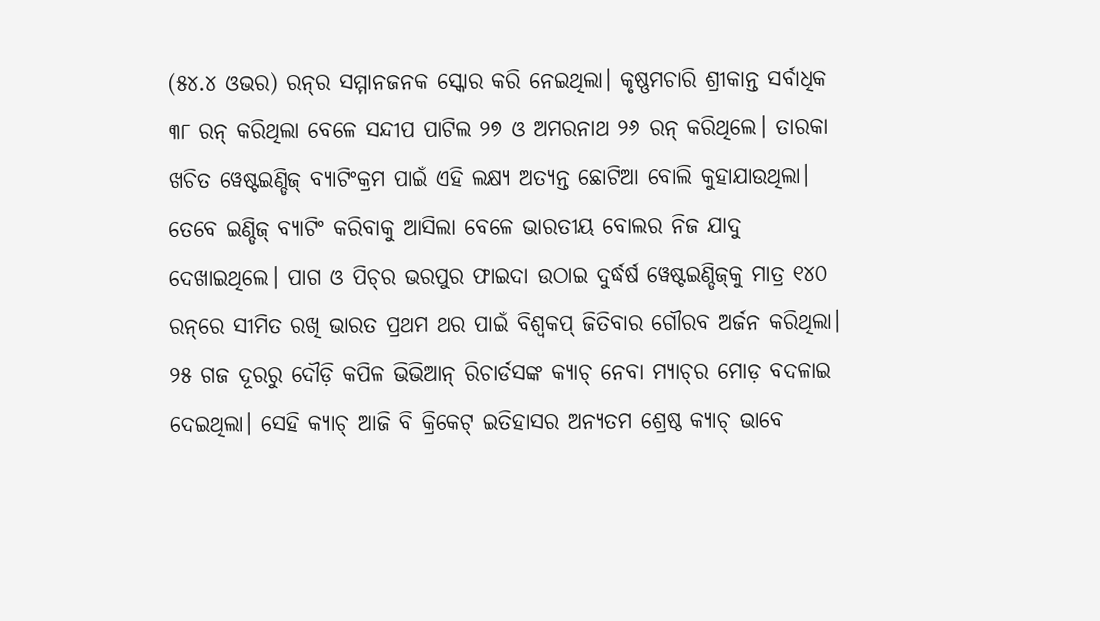(୫୪.୪ ଓଭର) ରନ୍‍ର ସମ୍ମାନଜନକ ସ୍କୋର କରି ନେଇଥିଲା। କୃଷ୍ଣମଚାରି ଶ୍ରୀକାନ୍ତ ସର୍ବାଧିକ ୩୮ ରନ୍‍ କରିଥିଲା ବେଳେ ସନ୍ଦୀପ ପାଟିଲ ୨୭ ଓ ଅମରନାଥ ୨୬ ରନ୍‍ କରିଥିଲେ। ତାରକା ଖଚିତ ୱେଷ୍ଟଇଣ୍ଡିଜ୍‍ ବ୍ୟାଟିଂକ୍ରମ ପାଇଁ ଏହି ଲକ୍ଷ୍ୟ ଅତ୍ୟନ୍ତ ଛୋଟିଆ ବୋଲି କୁହାଯାଉଥିଲା। ତେବେ ଇଣ୍ଡିଜ୍‍ ବ୍ୟାଟିଂ କରିବାକୁ ଆସିଲା ବେଳେ ଭାରତୀୟ ବୋଲର ନିଜ ଯାଦୁ ଦେଖାଇଥିଲେ। ପାଗ ଓ ପିଚ୍‍ର ଭରପୁର ଫାଇଦା ଉଠାଇ ଦୁର୍ଦ୍ଧର୍ଷ ୱେଷ୍ଟଇଣ୍ଡିଜ୍‍କୁ ମାତ୍ର ୧୪୦ ରନ୍‌ରେ ସୀମିତ ରଖି ଭାରତ ପ୍ରଥମ ଥର ପାଇଁ ବିଶ୍ୱକପ୍‍ ଜିତିବାର ଗୌରବ ଅର୍ଜନ କରିଥିଲା। ୨୫ ଗଜ ଦୂରରୁ ଦୌଡ଼ି କପିଳ ଭିଭିଆନ୍‍ ରିଚାର୍ଡସଙ୍କ କ୍ୟାଚ୍‍ ନେବା ମ୍ୟାଚ୍‍ର ମୋଡ଼ ବଦଳାଇ ଦେଇଥିଲା। ସେହି କ୍ୟାଚ୍‍ ଆଜି ବି କ୍ରିକେଟ୍‍ ଇତିହାସର ଅନ୍ୟତମ ଶ୍ରେଷ୍ଠ କ୍ୟାଚ୍‍ ଭାବେ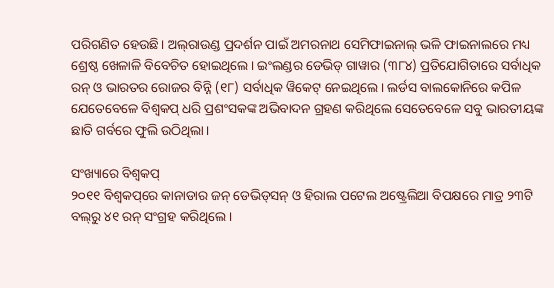ପରିଗଣିତ ହେଉଛି। ଅଲ୍‌ରାଉଣ୍ଡ ପ୍ରଦର୍ଶନ ପାଇଁ ଅମରନାଥ ସେମିଫାଇନାଲ୍‍ ଭଳି ଫାଇନାଲରେ ମଧ୍ୟ ଶ୍ରେଷ୍ଠ ଖେଳାଳି ବିବେଚିତ ହୋଇଥିଲେ। ଇଂଲଣ୍ଡର ଡେଭିଡ୍‍ ଗାୱାର (୩୮୪) ପ୍ରତିଯୋଗିତାରେ ସର୍ବାଧିକ ରନ୍‍ ଓ ଭାରତର ରୋଜର ବିନ୍ନି (୧୮) ସର୍ବାଧିକ ୱିକେଟ୍‍ ନେଇଥିଲେ। ଲର୍ଡସ ବାଲକୋନିରେ କପିଳ ଯେତେବେଳେ ବିଶ୍ୱକପ୍‍ ଧରି ପ୍ରଶଂସକଙ୍କ ଅଭିବାଦନ ଗ୍ରହଣ କରିଥିଲେ ସେତେବେଳେ ସବୁ ଭାରତୀୟଙ୍କ ଛାତି ଗର୍ବରେ ଫୁଲି ଉଠିଥିଲା।

ସଂଖ୍ୟାରେ ବିଶ୍ୱକପ୍‍
୨୦୧୧ ବିଶ୍ୱକପ୍‌ରେ କାନାଡାର ଜନ୍‍ ଡେଭିଡ୍‍ସନ୍‍ ଓ ହିରାଲ ପଟେଲ ଅଷ୍ଟ୍ରେଲିଆ ବିପକ୍ଷରେ ମାତ୍ର ୨୩ଟି ବଲ୍‍ରୁ ୪୧ ରନ୍‍ ସଂଗ୍ରହ କରିଥିଲେ।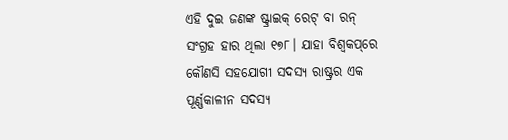ଏହି ଦୁଇ ଜଣଙ୍କ ଷ୍ଟ୍ରାଇକ୍‍ ରେଟ୍‍ ବା ରନ୍‍ ସଂଗ୍ରହ ହାର ଥିଲା ୧୭୮। ଯାହା ବିଶ୍ୱକପ୍‌ରେ କୌଣସି ସହଯୋଗୀ ସଦସ୍ୟ ରାଷ୍ଟ୍ରର ଏକ ପୂର୍ଣ୍ଣକାଳୀନ ସଦସ୍ୟ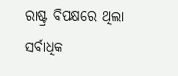ରାଷ୍ଟ୍ର ବିପକ୍ଷରେ ଥିଲା ସର୍ବାଧିକ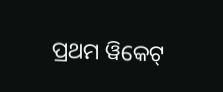ପ୍ରଥମ ୱିକେଟ୍‍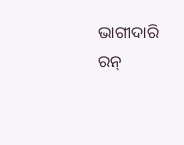ଭାଗୀଦାରି ରନ୍‍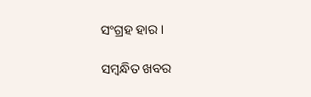ସଂଗ୍ରହ ହାର।

ସମ୍ବନ୍ଧିତ ଖବର